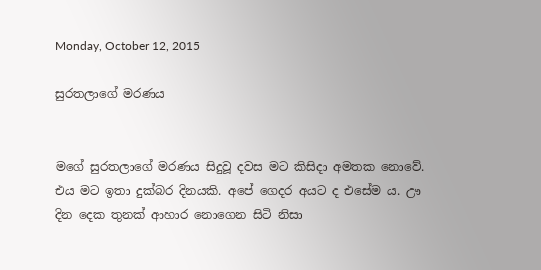Monday, October 12, 2015

සුරතලාගේ මරණය


මගේ සුරතලාගේ මරණය සිදුවූ දවස මට කිසිදා අමතක නොවේ. එය මට ඉතා දුක්බර දිනයකි. අපේ ගෙදර අයට ද එසේම ය. ඌ දින දෙක තුනක් ආහාර නොගෙන සිටි නිසා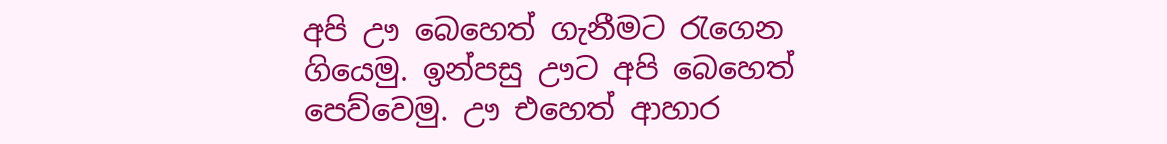අපි ඌ බෙහෙත් ගැනීමට රැගෙන ගියෙමු. ඉන්පසු ඌට අපි බෙහෙත් පෙව්වෙමු. ඌ එහෙත් ආහාර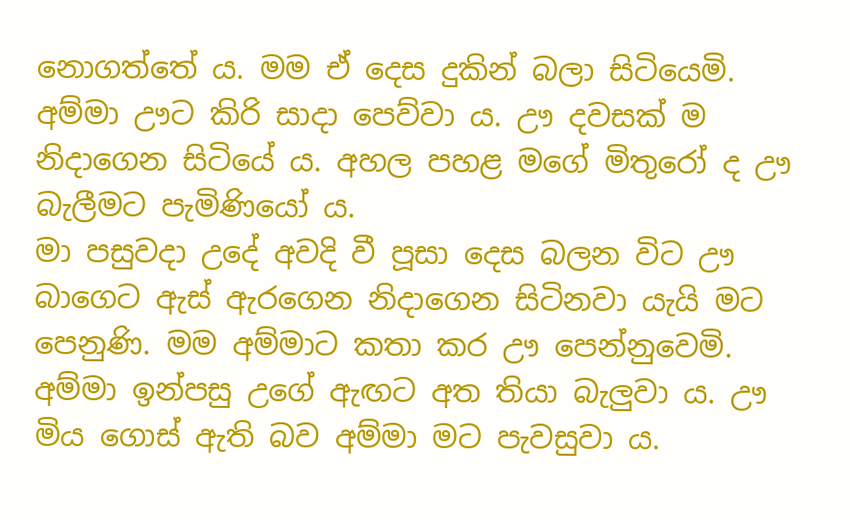නොගත්තේ ය. මම ඒ දෙස දුකින් බලා සිටියෙමි. අම්මා ඌට කිරි සාදා පෙව්වා ය. ඌ දවසක් ම නිදාගෙන සිටියේ ය. අහල පහළ මගේ මිතුරෝ ද ඌ බැලීමට පැමිණියෝ ය.
මා පසුවදා උදේ අවදි වී පූසා දෙස බලන විට ඌ බාගෙට ඇස් ඇරගෙන නිදාගෙන සිටිනවා යැයි මට පෙනුණි. මම අම්මාට කතා කර ඌ පෙන්නුවෙමි. අම්මා ඉන්පසු උගේ ඇඟට අත තියා බැලුවා ය. ඌ මිය ගොස් ඇති බව අම්මා මට පැවසුවා ය‍.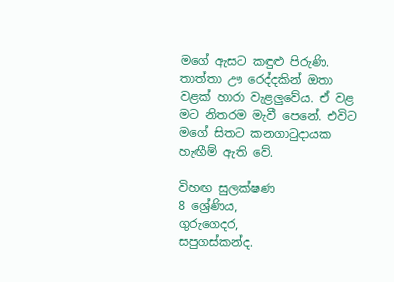මගේ ඇසට කඳුළු පිරුණි. තාත්තා ඌ රෙද්දකින් ඔතා වළක් හාරා වැළලුවේය. ඒ වළ මට නිතරම මැවී පෙනේ. එවිට මගේ සිතට කනගාටුදායක හැඟීම් ඇති වේ‍.

විහඟ සුලක්ෂණ
8 ශ්‍රේණිය,
ගුරුගෙදර,
සපුගස්කන්ද.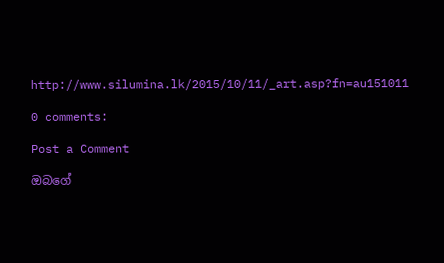http://www.silumina.lk/2015/10/11/_art.asp?fn=au151011

0 comments:

Post a Comment

ඔබගේ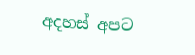අදහස් අපට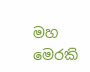මහ මෙරකි